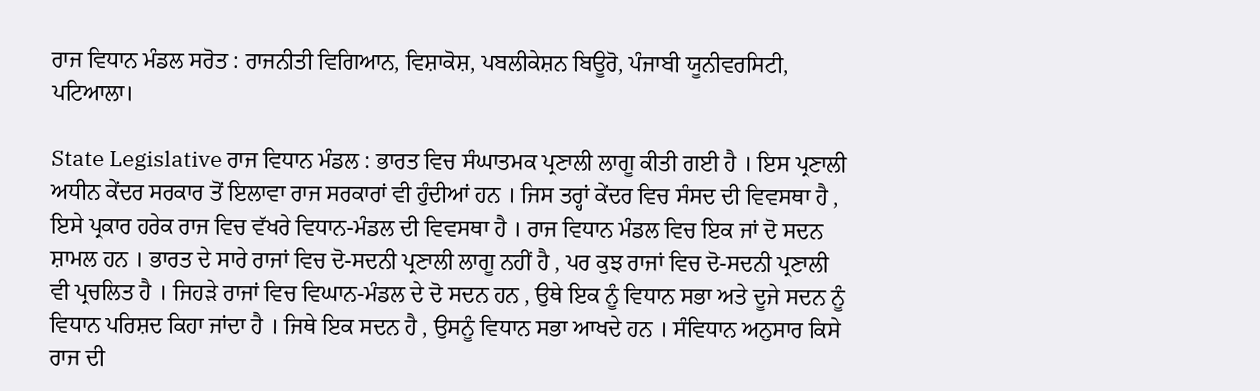ਰਾਜ ਵਿਧਾਨ ਮੰਡਲ ਸਰੋਤ : ਰਾਜਨੀਤੀ ਵਿਗਿਆਨ, ਵਿਸ਼ਾਕੋਸ਼, ਪਬਲੀਕੇਸ਼ਨ ਬਿਊਰੋ, ਪੰਜਾਬੀ ਯੂਨੀਵਰਸਿਟੀ, ਪਟਿਆਲਾ।

State Legislative ਰਾਜ ਵਿਧਾਨ ਮੰਡਲ : ਭਾਰਤ ਵਿਚ ਸੰਘਾਤਮਕ ਪ੍ਰਣਾਲੀ ਲਾਗੂ ਕੀਤੀ ਗਈ ਹੈ । ਇਸ ਪ੍ਰਣਾਲੀ ਅਧੀਨ ਕੇਂਦਰ ਸਰਕਾਰ ਤੋਂ ਇਲਾਵਾ ਰਾਜ ਸਰਕਾਰਾਂ ਵੀ ਹੁੰਦੀਆਂ ਹਨ । ਜਿਸ ਤਰ੍ਹਾਂ ਕੇਂਦਰ ਵਿਚ ਸੰਸਦ ਦੀ ਵਿਵਸਥਾ ਹੈ , ਇਸੇ ਪ੍ਰਕਾਰ ਹਰੇਕ ਰਾਜ ਵਿਚ ਵੱਖਰੇ ਵਿਧਾਨ-ਮੰਡਲ ਦੀ ਵਿਵਸਥਾ ਹੈ । ਰਾਜ ਵਿਧਾਨ ਮੰਡਲ ਵਿਚ ਇਕ ਜਾਂ ਦੋ ਸਦਨ ਸ਼ਾਮਲ ਹਨ । ਭਾਰਤ ਦੇ ਸਾਰੇ ਰਾਜਾਂ ਵਿਚ ਦੋ-ਸਦਨੀ ਪ੍ਰਣਾਲੀ ਲਾਗੂ ਨਹੀਂ ਹੈ , ਪਰ ਕੁਝ ਰਾਜਾਂ ਵਿਚ ਦੋ-ਸਦਨੀ ਪ੍ਰਣਾਲੀ ਵੀ ਪ੍ਰਚਲਿਤ ਹੈ । ਜਿਹੜੇ ਰਾਜਾਂ ਵਿਚ ਵਿਘਾਨ-ਮੰਡਲ ਦੇ ਦੋ ਸਦਨ ਹਨ , ਉਥੇ ਇਕ ਨੂੰ ਵਿਧਾਨ ਸਭਾ ਅਤੇ ਦੂਜੇ ਸਦਨ ਨੂੰ ਵਿਧਾਨ ਪਰਿਸ਼ਦ ਕਿਹਾ ਜਾਂਦਾ ਹੈ । ਜਿਥੇ ਇਕ ਸਦਨ ਹੈ , ਉਸਨੂੰ ਵਿਧਾਨ ਸਭਾ ਆਖਦੇ ਹਨ । ਸੰਵਿਧਾਨ ਅਨੁਸਾਰ ਕਿਸੇ ਰਾਜ ਦੀ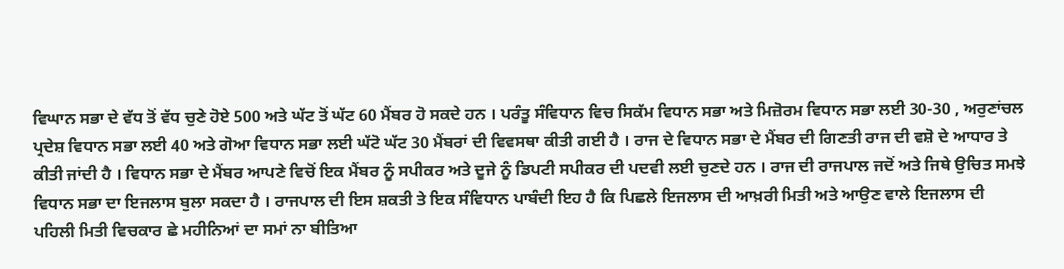ਵਿਘਾਨ ਸਭਾ ਦੇ ਵੱਧ ਤੋਂ ਵੱਧ ਚੁਣੇ ਹੋਏ 500 ਅਤੇ ਘੱਟ ਤੋਂ ਘੱਟ 60 ਮੈਂਬਰ ਹੋ ਸਕਦੇ ਹਨ । ਪਰੰਤੂ ਸੰਵਿਧਾਨ ਵਿਚ ਸਿਕੱਮ ਵਿਧਾਨ ਸਭਾ ਅਤੇ ਮਿਜ਼ੋਰਮ ਵਿਧਾਨ ਸਭਾ ਲਈ 30-30 , ਅਰੁਣਾਂਚਲ ਪ੍ਰਦੇਸ਼ ਵਿਧਾਨ ਸਭਾ ਲਈ 40 ਅਤੇ ਗੋਆ ਵਿਧਾਨ ਸਭਾ ਲਈ ਘੱਟੋ ਘੱਟ 30 ਮੈਂਬਰਾਂ ਦੀ ਵਿਵਸਥਾ ਕੀਤੀ ਗਈ ਹੈ । ਰਾਜ ਦੇ ਵਿਧਾਨ ਸਭਾ ਦੇ ਮੈਂਬਰ ਦੀ ਗਿਣਤੀ ਰਾਜ ਦੀ ਵਸ਼ੋ ਦੇ ਆਧਾਰ ਤੇ ਕੀਤੀ ਜਾਂਦੀ ਹੈ । ਵਿਧਾਨ ਸਭਾ ਦੇ ਮੈਂਬਰ ਆਪਣੇ ਵਿਚੋਂ ਇਕ ਮੈਂਬਰ ਨੂੰ ਸਪੀਕਰ ਅਤੇ ਦੂਜੇ ਨੂੰ ਡਿਪਟੀ ਸਪੀਕਰ ਦੀ ਪਦਵੀ ਲਈ ਚੁਣਦੇ ਹਨ । ਰਾਜ ਦੀ ਰਾਜਪਾਲ ਜਦੋਂ ਅਤੇ ਜਿਥੇ ਉਚਿਤ ਸਮਝੇ ਵਿਧਾਨ ਸਭਾ ਦਾ ਇਜਲਾਸ ਬੁਲਾ ਸਕਦਾ ਹੈ । ਰਾਜਪਾਲ ਦੀ ਇਸ ਸ਼ਕਤੀ ਤੇ ਇਕ ਸੰਵਿਧਾਨ ਪਾਬੰਦੀ ਇਹ ਹੈ ਕਿ ਪਿਛਲੇ ਇਜਲਾਸ ਦੀ ਆਖ਼ਰੀ ਮਿਤੀ ਅਤੇ ਆਉਣ ਵਾਲੇ ਇਜਲਾਸ ਦੀ ਪਹਿਲੀ ਮਿਤੀ ਵਿਚਕਾਰ ਛੇ ਮਹੀਨਿਆਂ ਦਾ ਸਮਾਂ ਨਾ ਬੀਤਿਆ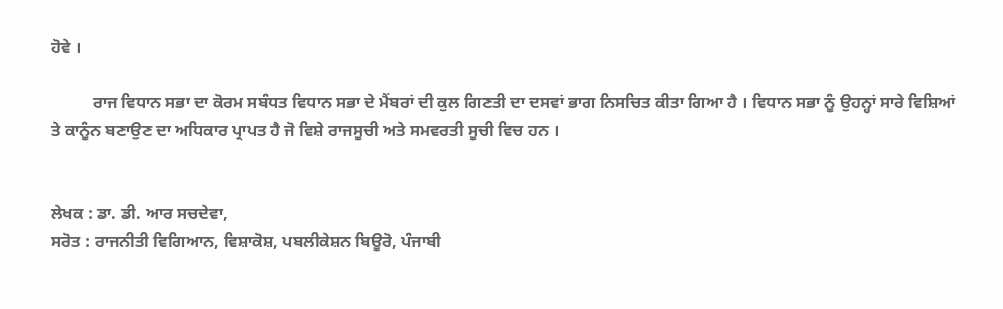ਹੋਵੇ ।

          ਰਾਜ ਵਿਧਾਨ ਸਭਾ ਦਾ ਕੋਰਮ ਸਬੰਧਤ ਵਿਧਾਨ ਸਭਾ ਦੇ ਮੈਂਬਰਾਂ ਦੀ ਕੁਲ ਗਿਣਤੀ ਦਾ ਦਸਵਾਂ ਭਾਗ ਨਿਸਚਿਤ ਕੀਤਾ ਗਿਆ ਹੈ । ਵਿਧਾਨ ਸਭਾ ਨੂੰ ਉਹਨ੍ਹਾਂ ਸਾਰੇ ਵਿਸ਼ਿਆਂ ਤੇ ਕਾਨੂੰਨ ਬਣਾਉਣ ਦਾ ਅਧਿਕਾਰ ਪ੍ਰਾਪਤ ਹੈ ਜੋ ਵਿਸ਼ੇ ਰਾਜਸੂਚੀ ਅਤੇ ਸਮਵਰਤੀ ਸੂਚੀ ਵਿਚ ਹਨ ।


ਲੇਖਕ : ਡਾ. ਡੀ. ਆਰ ਸਚਦੇਵਾ,
ਸਰੋਤ : ਰਾਜਨੀਤੀ ਵਿਗਿਆਨ, ਵਿਸ਼ਾਕੋਸ਼, ਪਬਲੀਕੇਸ਼ਨ ਬਿਊਰੋ, ਪੰਜਾਬੀ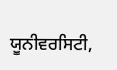ਯੂਨੀਵਰਸਿਟੀ,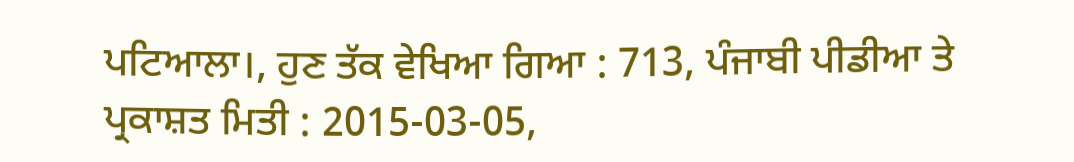ਪਟਿਆਲਾ।, ਹੁਣ ਤੱਕ ਵੇਖਿਆ ਗਿਆ : 713, ਪੰਜਾਬੀ ਪੀਡੀਆ ਤੇ ਪ੍ਰਕਾਸ਼ਤ ਮਿਤੀ : 2015-03-05,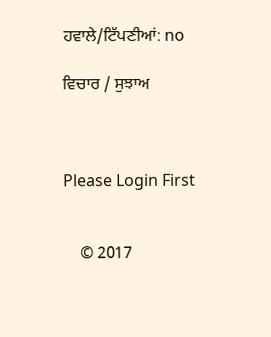ਹਵਾਲੇ/ਟਿੱਪਣੀਆਂ: no

ਵਿਚਾਰ / ਸੁਝਾਅ



Please Login First


    © 2017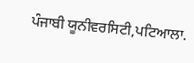ਪੰਜਾਬੀ ਯੂਨੀਵਰਸਿਟੀ,ਪਟਿਆਲਾ.